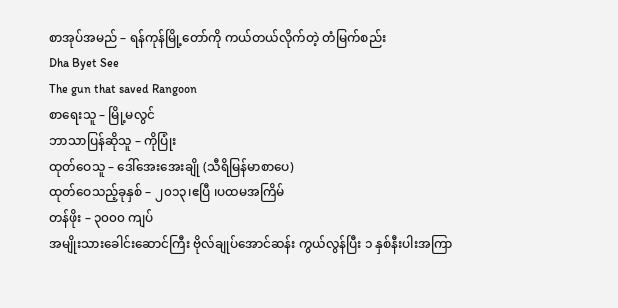စာအုပ်အမည် – ရန်ကုန်မြို့တော်ကို ကယ်တယ်လိုက်တဲ့ တံမြက်စည်း
Dha Byet See
The gun that saved Rangoon
စာရေးသူ – မြို့မလွင်
ဘာသာပြန်ဆိုသူ – ကိုပြုံး
ထုတ်ဝေသူ – ဒေါ်အေးအေးချို (သီရိမြန်မာစာပေ)
ထုတ်ဝေသည့်ခုနှစ် – ၂၀၁၃၊ဧပြီ ၊ပထမအကြိမ်
တန်ဖိုး – ၃၀၀၀ ကျပ်
အမျိုးသားခေါင်းဆောင်ကြီး ဗိုလ်ချုပ်အောင်ဆန်း ကွယ်လွန်ပြီး ၁ နှစ်နီးပါးအကြာ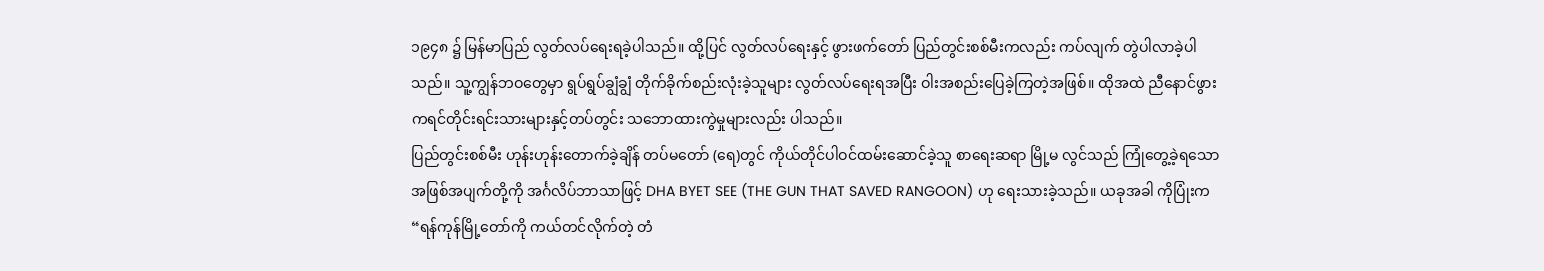၁၉၄၈ ၌ မြန်မာပြည် လွတ်လပ်ရေးရခဲ့ပါသည်။ ထို့ပြင် လွတ်လပ်ရေးနှင့် ဖွားဖက်တော် ပြည်တွင်းစစ်မီးကလည်း ကပ်လျက် တွဲပါလာခဲ့ပါ သည်။ သူ့ကျွန်ဘဝတွေမှာ ရွပ်ရွပ်ချွံချွံ တိုက်ခိုက်စည်းလုံးခဲ့သူများ လွတ်လပ်ရေးရအပြီး ဝါးအစည်းပြေခဲ့ကြတဲ့အဖြစ်။ ထိုအထဲ ညီနောင်ဖွား ကရင်တိုင်းရင်းသားများနှင့်တပ်တွင်း သဘောထားကွဲမှုများလည်း ပါသည်။
ပြည်တွင်းစစ်မီး ဟုန်းဟုန်းတောက်ခဲ့ချိန် တပ်မတော် (ရေ)တွင် ကိုယ်တိုင်ပါဝင်ထမ်းဆောင်ခဲ့သူ စာရေးဆရာ မြို့မ လွင်သည် ကြုံတွေ့ခဲ့ရသော အဖြစ်အပျက်တို့ကို အင်္ဂလိပ်ဘာသာဖြင့် DHA BYET SEE (THE GUN THAT SAVED RANGOON) ဟု ရေးသားခဲ့သည်။ ယခုအခါ ကိုပြုံးက “ရန်ကုန်မြို့တော်ကို ကယ်တင်လိုက်တဲ့ တံ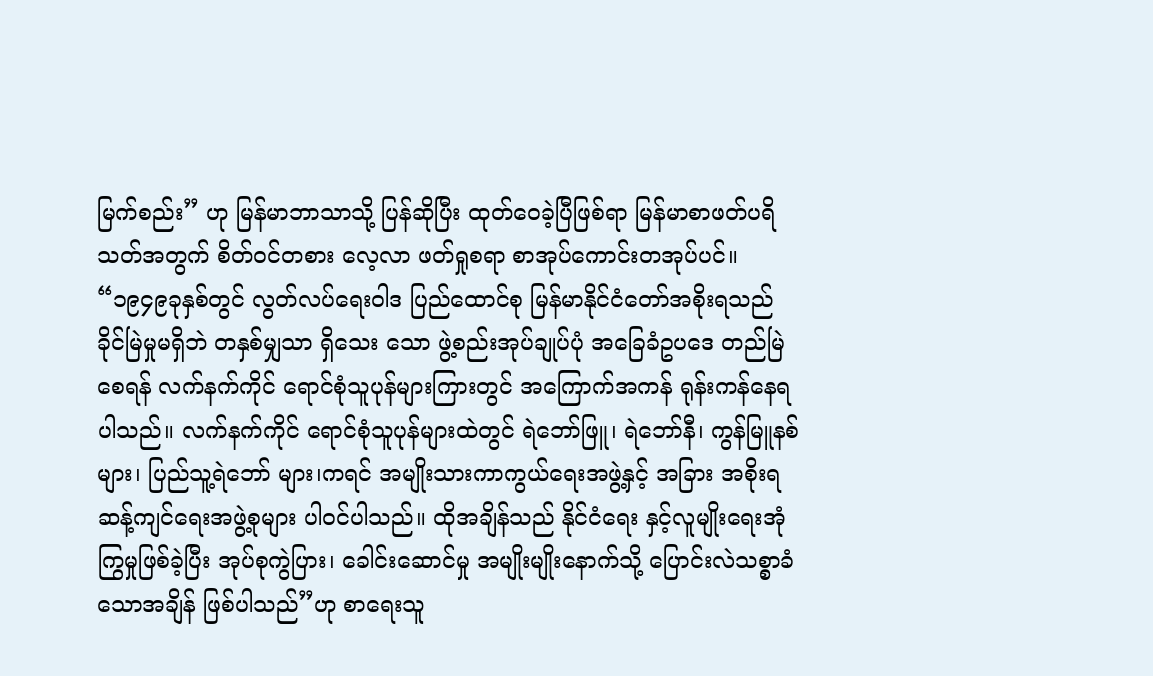မြက်စည်း” ဟု မြန်မာဘာသာသို့ ပြန်ဆိုပြီး ထုတ်ဝေခဲ့ပြီဖြစ်ရာ မြန်မာစာဖတ်ပရိသတ်အတွက် စိတ်ဝင်တစား လေ့လာ ဖတ်ရှုစရာ စာအုပ်ကောင်းတအုပ်ပင်။
“၁၉၄၉ခုနှစ်တွင် လွတ်လပ်ရေးဝါဒ ပြည်ထောင်စု မြန်မာနိုင်ငံတော်အစိုးရသည် ခိုင်မြဲမှုမရှိဘဲ တနှစ်မျှသာ ရှိသေး သော ဖွဲ့စည်းအုပ်ချုပ်ပုံ အခြေခံဥပဒေ တည်မြဲစေရန် လက်နက်ကိုင် ရောင်စုံသူပုန်များကြားတွင် အကြောက်အကန် ရုန်းကန်နေရပါသည်။ လက်နက်ကိုင် ရောင်စုံသူပုန်များထဲတွင် ရဲဘော်ဖြူ၊ ရဲဘော်နီ၊ ကွန်မြူနစ်များ၊ ပြည်သူ့ရဲဘော် များ၊ကရင် အမျိုးသားကာကွယ်ရေးအဖွဲ့နှင့် အခြား အစိုးရဆန့်ကျင်ရေးအဖွဲ့စုများ ပါဝင်ပါသည်။ ထိုအချိန်သည် နိုင်ငံရေး နှင့်လူမျိုးရေးအုံကြွမှုဖြစ်ခဲ့ပြီး အုပ်စုကွဲပြား၊ ခေါင်းဆောင်မှု အမျိုးမျိုးနောက်သို့ ပြောင်းလဲသစ္စာခံသောအချိန် ဖြစ်ပါသည်”ဟု စာရေးသူ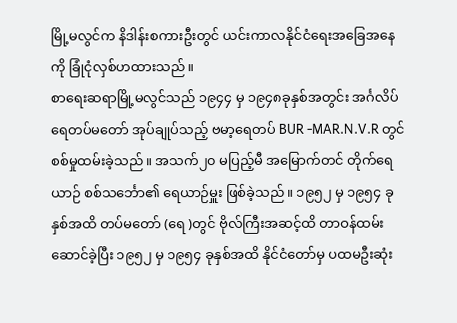မြို့မလွင်က နိဒါန်းစကားဦးတွင် ယင်းကာလနိုင်ငံရေးအခြေအနေကို ခြုံငုံလှစ်ဟထားသည်။
စာရေးဆရာမြို့မလွင်သည် ၁၉၄၄ မှ ၁၉၄၈ခုနှစ်အတွင်း အင်္ဂလိပ်ရေတပ်မတော် အုပ်ချုပ်သည့် ဗမာ့ရေတပ် BUR -MAR.N.V.R တွင် စစ်မှုထမ်းခဲ့သည်။ အသက်၂၀ မပြည့်မီ အမြောက်တင် တိုက်ရေယာဉ် စစ်သင်္ဘော၏ ရေယာဉ်မှူး ဖြစ်ခဲ့သည်။ ၁၉၅၂ မှ ၁၉၅၄ ခုနှစ်အထိ တပ်မတော် (ရေ )တွင် ဗိုလ်ကြီးအဆင့်ထိ တာဝန်ထမ်းဆောင်ခဲ့ပြီး ၁၉၅၂ မှ ၁၉၅၄ ခုနှစ်အထိ နိုင်ငံတော်မှ ပထမဦးဆုံး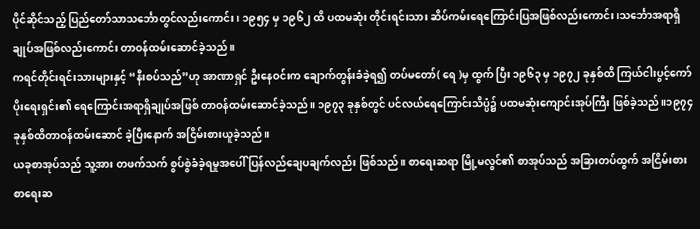ပိုင်ဆိုင်သည့် ပြည်တော်သာသင်္ဘောတွင်လည်းကောင်း၊ ၁၉၅၄ မှ ၁၉၆၂ ထိ ပထမဆုံး တိုင်းရင်းသား ဆိပ်ကမ်းရေကြောင်းပြအဖြစ်လည်းကောင်း၊သင်္ဘောအရာရှိချုပ်အဖြစ်လည်းကောင်း တာဝန်ထမ်းဆောင်ခဲ့သည်။
ကရင်တိုင်းရင်းသားများနှင့် “နီးစပ်သည်”ဟု အာဏာရှင် ဦးနေဝင်းက ချောက်တွန်းခံခဲ့ရ၍ တပ်မတော်( ရေ )မှ ထွက် ပြီး ၁၉၆၃ မှ ၁၉၇၂ ခုနှစ်ထိ ကြယ်ငါးပွင့်ကော်ပိုးရေးရှင်း၏ ရေကြောင်းအရာရှိချုပ်အဖြစ် တာဝန်ထမ်းဆောင်ခဲ့သည်။ ၁၉၇၃ ခုနှစ်တွင် ပင်လယ်ရေကြောင်းသိပ္ပံ၌ ပထမဆုံးကျောင်းအုပ်ကြီး ဖြစ်ခဲ့သည်။၁၉၇၄ ခုနှစ်ထိတာဝန်ထမ်းဆောင် ခဲ့ပြီးနောက် အငြိမ်းစားယူခဲ့သည်။
ယခုစာအုပ်သည် သူ့အား တဖက်သက် စွပ်စွဲခံခဲ့ရမှုအပေါ် ပြန်လည်ချေပချက်လည်း ဖြစ်သည်။ စာရေးဆရာ မြို့မလွင်၏ စာအုပ်သည် အခြားတပ်ထွက် အငြိမ်းစား စာရေးဆ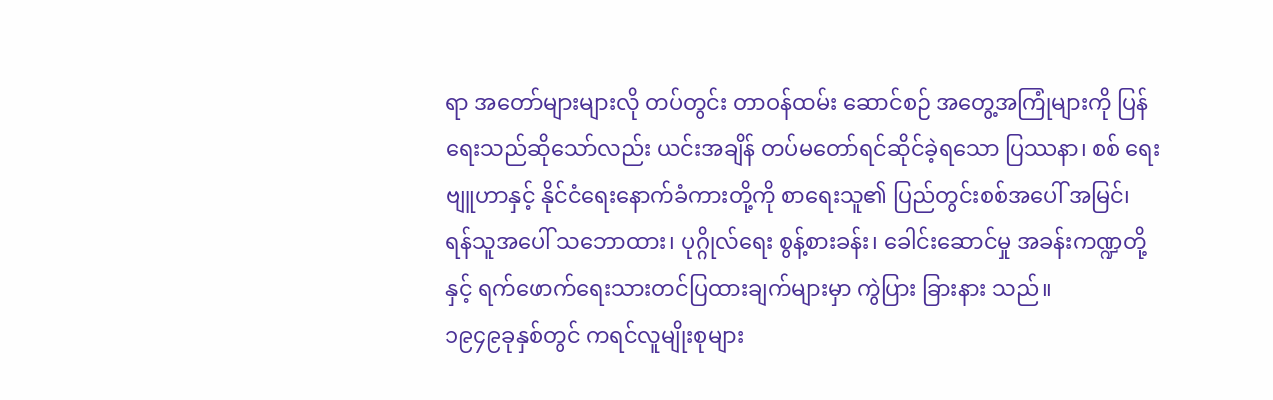ရာ အတော်များများလို တပ်တွင်း တာဝန်ထမ်း ဆောင်စဉ် အတွေ့အကြုံများကို ပြန်ရေးသည်ဆိုသော်လည်း ယင်းအချိန် တပ်မတော်ရင်ဆိုင်ခဲ့ရသော ပြဿနာ၊ စစ် ရေးဗျူဟာနှင့် နိုင်ငံရေးနောက်ခံကားတို့ကို စာရေးသူ၏ ပြည်တွင်းစစ်အပေါ် အမြင်၊ ရန်သူအပေါ် သဘောထား၊ ပုဂ္ဂိုလ်ရေး စွန့်စားခန်း၊ ခေါင်းဆောင်မှု အခန်းကဏ္ဍတို့နှင့် ရက်ဖောက်ရေးသားတင်ပြထားချက်များမှာ ကွဲပြား ခြားနား သည်။
၁၉၄၉ခုနှစ်တွင် ကရင်လူမျိုးစုများ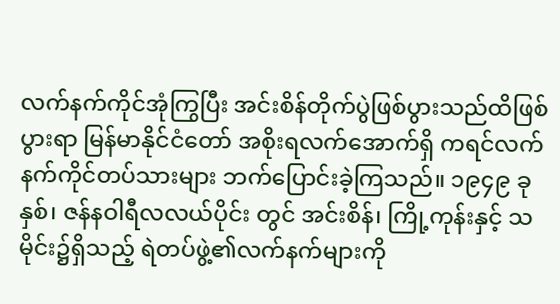လက်နက်ကိုင်အုံကြွပြီး အင်းစိန်တိုက်ပွဲဖြစ်ပွားသည်ထိဖြစ်ပွားရာ မြန်မာနိုင်ငံတော် အစိုးရလက်အောက်ရှိ ကရင်လက်နက်ကိုင်တပ်သားများ ဘက်ပြောင်းခဲ့ကြသည်။ ၁၉၄၉ ခုနှစ်၊ ဇန်နဝါရီလလယ်ပိုင်း တွင် အင်းစိန်၊ ကြို့ကုန်းနှင့် သမိုင်း၌ရှိသည့် ရဲတပ်ဖွဲ့၏လက်နက်များကို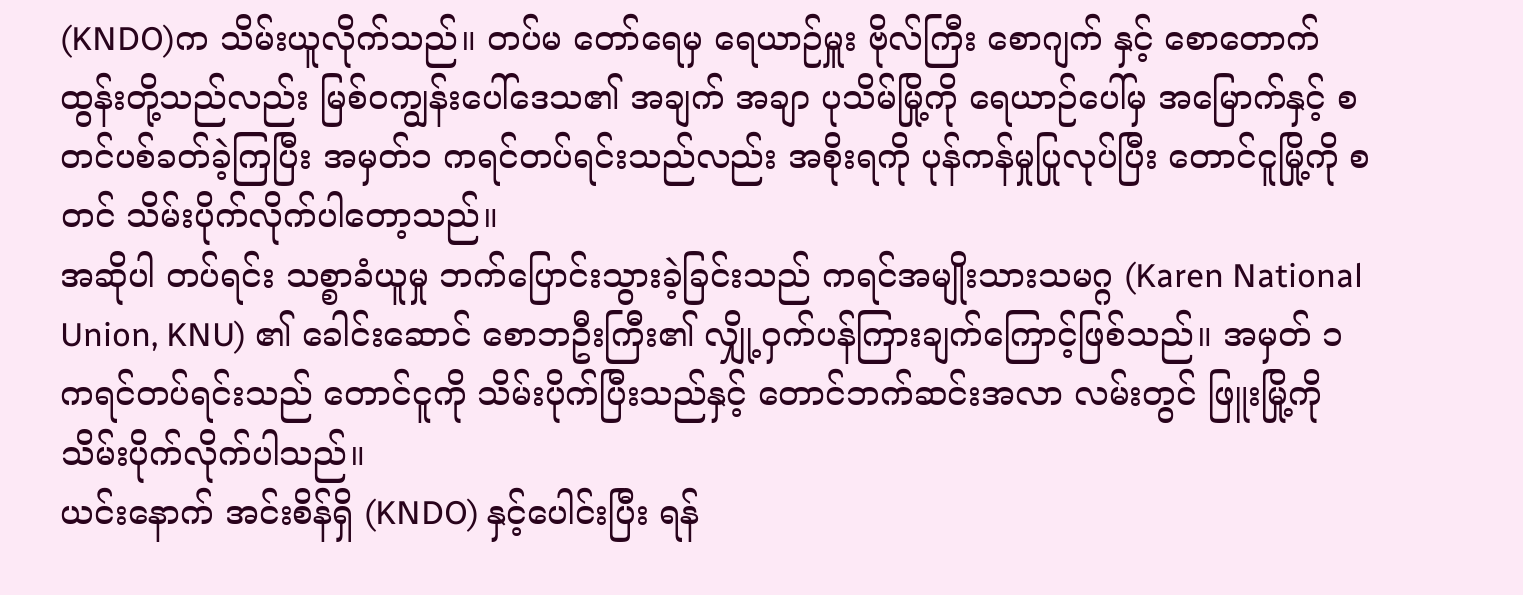(KNDO)က သိမ်းယူလိုက်သည်။ တပ်မ တော်ရေမှ ရေယာဉ်မှူး ဗိုလ်ကြီး စောဂျက် နှင့် စောတောက်ထွန်းတို့သည်လည်း မြစ်ဝကျွန်းပေါ်ဒေသ၏ အချက် အချာ ပုသိမ်မြို့ကို ရေယာဉ်ပေါ်မှ အမြောက်နှင့် စတင်ပစ်ခတ်ခဲ့ကြပြီး အမှတ်၁ ကရင်တပ်ရင်းသည်လည်း အစိုးရကို ပုန်ကန်မှုပြုလုပ်ပြီး တောင်ငူမြို့ကို စတင် သိမ်းပိုက်လိုက်ပါတော့သည်။
အဆိုပါ တပ်ရင်း သစ္စာခံယူမှု ဘက်ပြောင်းသွားခဲ့ခြင်းသည် ကရင်အမျိုးသားသမဂ္ဂ (Karen National Union, KNU) ၏ ခေါင်းဆောင် စောဘဦးကြီး၏ လျှို့ဝှက်ပန်ကြားချက်ကြောင့်ဖြစ်သည်။ အမှတ် ၁ ကရင်တပ်ရင်းသည် တောင်ငူကို သိမ်းပိုက်ပြီးသည်နှင့် တောင်ဘက်ဆင်းအလာ လမ်းတွင် ဖြူးမြို့ကို သိမ်းပိုက်လိုက်ပါသည်။
ယင်းနောက် အင်းစိန်ရှိ (KNDO) နှင့်ပေါင်းပြီး ရန်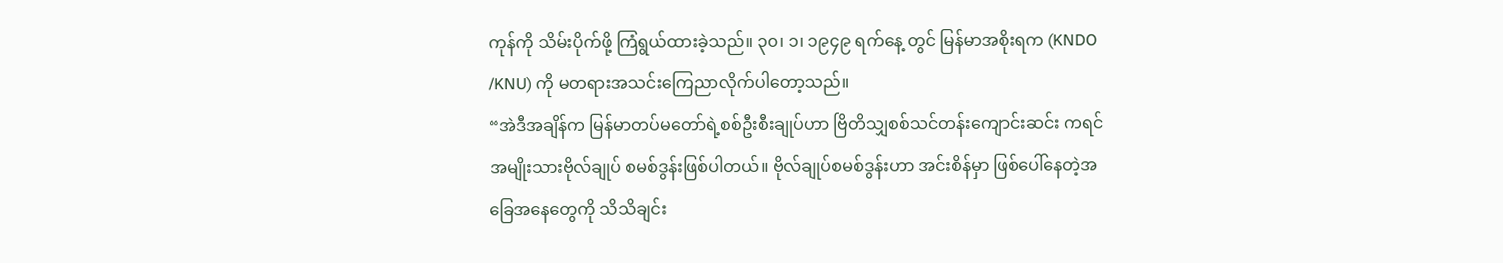ကုန်ကို သိမ်းပိုက်ဖို့ ကြံရွယ်ထားခဲ့သည်။ ၃၀၊ ၁၊ ၁၉၄၉ ရက်နေ့ တွင် မြန်မာအစိုးရက (KNDO /KNU) ကို မတရားအသင်းကြေညာလိုက်ပါတော့သည်။
“အဲဒီအချိန်က မြန်မာတပ်မတော်ရဲ့စစ်ဦးစီးချုပ်ဟာ ဗြိတိသျှစစ်သင်တန်းကျောင်းဆင်း ကရင်အမျိုးသားဗိုလ်ချုပ် စမစ်ဒွန်းဖြစ်ပါတယ်။ ဗိုလ်ချုပ်စမစ်ဒွန်းဟာ အင်းစိန်မှာ ဖြစ်ပေါ်နေတဲ့အခြေအနေတွေကို သိသိချင်း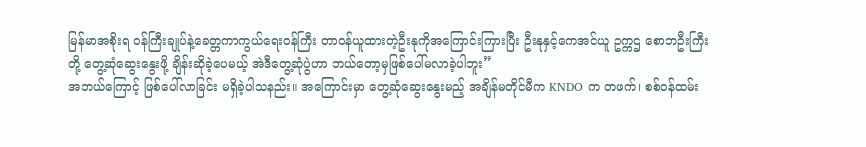မြန်မာအစိုးရ ဝန်ကြီးချုပ်နဲ့ခေတ္တကာကွယ်ရေးဝန်ကြီး တာဝန်ယူထားတဲ့ဦးနုကိုအကြောင်းကြားပြီး ဦးနုနှင့်ကေအင်ယူ ဥက္ကဌ စောဘဦးကြီးတို့ တွေ့ဆုံဆွေးနွေးဖို့ ချိန်းဆိုခဲ့ပေမယ့် အဲဒီတွေ့ဆုံပွဲဟာ ဘယ်တော့မှဖြစ်ပေါ်မလာခဲ့ပါဘူး”
အဘယ်ကြောင့် ဖြစ်ပေါ်လာခြင်း မရှိခဲ့ပါသနည်း။ အကြောင်းမှာ တွေ့ဆုံဆွေးနွေးမည့် အချိန်မတိုင်မီက KNDO က တဖက်၊ စစ်ဝန်ထမ်း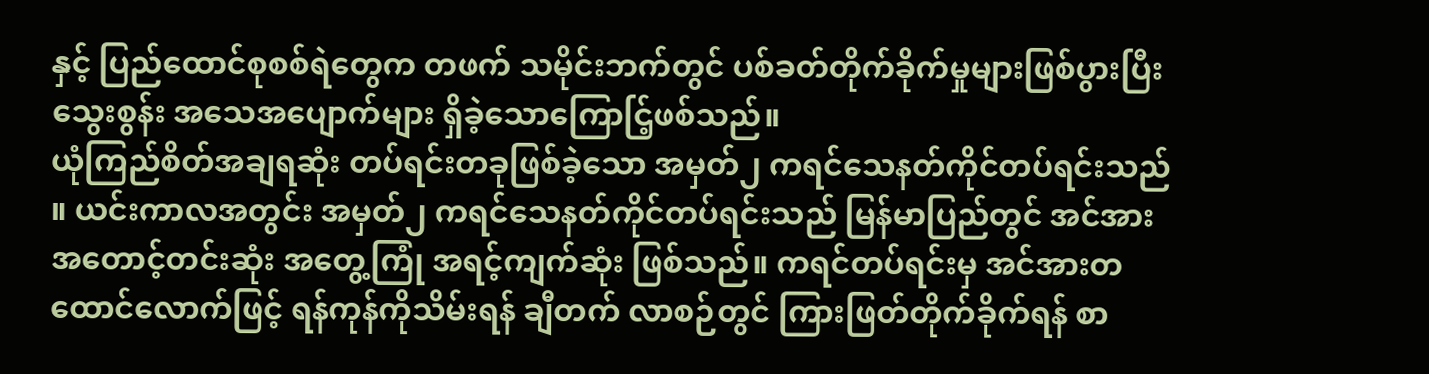နှင့် ပြည်ထောင်စုစစ်ရဲတွေက တဖက် သမိုင်းဘက်တွင် ပစ်ခတ်တိုက်ခိုက်မှုများဖြစ်ပွားပြီး သွေးစွန်း အသေအပျောက်များ ရှိခဲ့သောကြောင်ြ့ဖစ်သည်။
ယုံကြည်စိတ်အချရဆုံး တပ်ရင်းတခုဖြစ်ခဲ့သော အမှတ်၂ ကရင်သေနတ်ကိုင်တပ်ရင်းသည် ။ ယင်းကာလအတွင်း အမှတ်၂ ကရင်သေနတ်ကိုင်တပ်ရင်းသည် မြန်မာပြည်တွင် အင်အားအတောင့်တင်းဆုံး အတွေ့ကြုံ အရင့်ကျက်ဆုံး ဖြစ်သည်။ ကရင်တပ်ရင်းမှ အင်အားတထောင်လောက်ဖြင့် ရန်ကုန်ကိုသိမ်းရန် ချီတက် လာစဉ်တွင် ကြားဖြတ်တိုက်ခိုက်ရန် စာ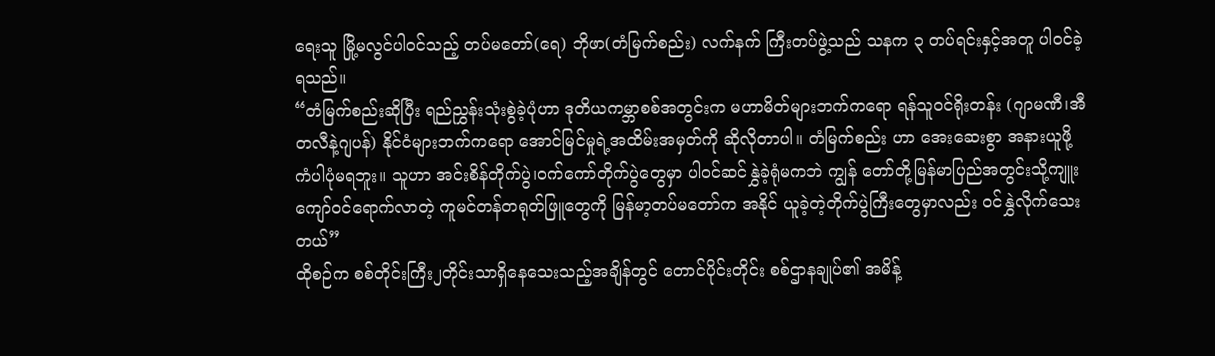ရေးသူ မြို့မလွင်ပါဝင်သည့် တပ်မတော်(ရေ) ဘိုဖာ(တံမြက်စည်း) လက်နက် ကြီးတပ်ဖွဲ့သည် သနက ၃ တပ်ရင်းနှင့်အတူ ပါဝင်ခဲ့ရသည်။
“တံမြက်စည်းဆိုပြီး ရည်ညွှန်းသုံးစွဲခဲ့ပုံဟာ ဒုတိယကမ္ဘာစစ်အတွင်းက မဟာမိတ်များဘက်ကရော ရန်သူဝင်ရိုးတန်း (ဂျာမဏီ၊အီတလီနဲ့ဂျပန်) နိုင်ငံများဘက်ကရော အောင်မြင်မှုရဲ့အထိမ်းအမှတ်ကို ဆိုလိုတာပါ။ တံမြက်စည်း ဟာ အေးဆေးစွာ အနားယူဖို့ ကံပါပုံမရဘူး။ သူဟာ အင်းစိန်တိုက်ပွဲ၊ဝက်ကော်တိုက်ပွဲတွေမှာ ပါဝင်ဆင်နွှဲခဲ့ရုံမကဘဲ ကျွန် တော်တို့မြန်မာပြည်အတွင်းသို့ကျူးကျော်ဝင်ရောက်လာတဲ့ ကူမင်တန်တရုတ်ဖြူတွေကို မြန်မာ့တပ်မတော်က အနိုင် ယူခဲ့တဲ့တိုက်ပွဲကြီးတွေမှာလည်း ဝင်နွှဲလိုက်သေးတယ်”
ထိုစဉ်က စစ်တိုင်းကြီး၂တိုင်းသာရှိနေသေးသည့်အချိန်တွင် တောင်ပိုင်းတိုင်း စစ်ဌာနချုပ်၏ အမိန့်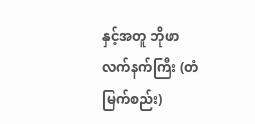နှင့်အတူ ဘိုဖာ လက်နက်ကြီး (တံမြက်စည်း)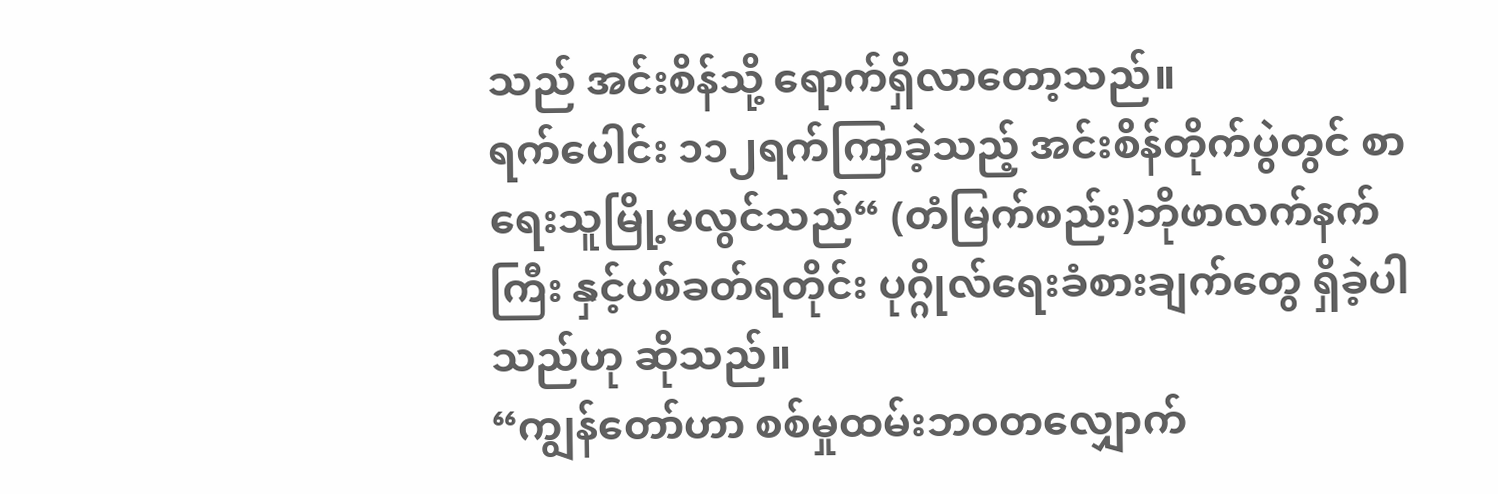သည် အင်းစိန်သို့ ရောက်ရှိလာတော့သည်။
ရက်ပေါင်း ၁၁၂ရက်ကြာခဲ့သည့် အင်းစိန်တိုက်ပွဲတွင် စာရေးသူမြို့မလွင်သည်“ (တံမြက်စည်း)ဘိုဖာလက်နက်ကြီး နှင့်ပစ်ခတ်ရတိုင်း ပုဂ္ဂိုလ်ရေးခံစားချက်တွေ ရှိခဲ့ပါသည်ဟု ဆိုသည်။
“ကျွန်တော်ဟာ စစ်မှုထမ်းဘဝတလျှောက်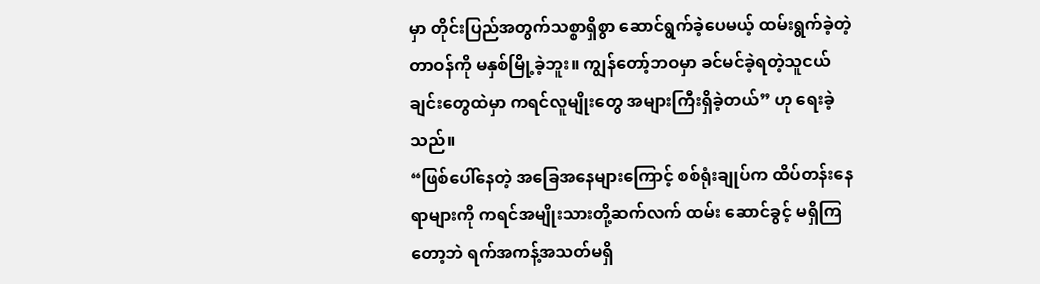မှာ တိုင်းပြည်အတွက်သစ္စာရှိစွာ ဆောင်ရွက်ခဲ့ပေမယ့် ထမ်းရွက်ခဲ့တဲ့ တာဝန်ကို မနှစ်မြို့ခဲ့ဘူး။ ကျွန်တော့်ဘဝမှာ ခင်မင်ခဲ့ရတဲ့သူငယ်ချင်းတွေထဲမှာ ကရင်လူမျိုးတွေ အများကြီးရှိခဲ့တယ်” ဟု ရေးခဲ့သည်။
“ဖြစ်ပေါ်နေတဲ့ အခြေအနေများကြောင့် စစ်ရုံးချုပ်က ထိပ်တန်းနေရာများကို ကရင်အမျိုးသားတို့ဆက်လက် ထမ်း ဆောင်ခွင့် မရှိကြတော့ဘဲ ရက်အကန့်အသတ်မရှိ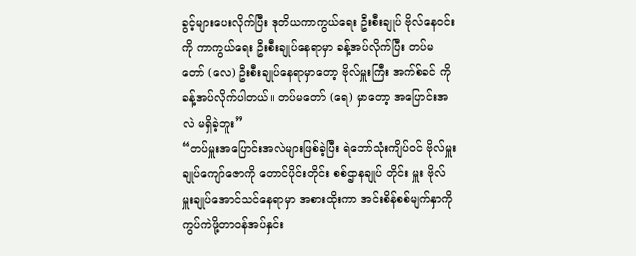ခွင့်များပေးလိုက်ပြီး ဒုတိယကာကွယ်ရေး ဦးစီးချုပ် ဗိုလ်နေဝင်းကို ကာကွယ်ရေး ဦးစီးချုပ်နေရာမှာ ခန့်အပ်လိုက်ပြီး တပ်မတော် (လေ) ဦးစီးချုပ်နေရာမှာတော့ ဗိုလ်မှူးကြီး အက်စ်ခင် ကို ခန့်အပ်လိုက်ပါတယ်။ တပ်မတော် (ရေ) မှာတော့ အပြောင်းအလဲ မရှိခဲ့ဘူး”
“တပ်မှူးအပြောင်းအလဲများဖြစ်ခဲ့ပြီး ရဲဘော်သုံးကျိပ်ဝင် ဗိုလ်မှူးချုပ်ကျော်ဇောကို တောင်ပိုင်းတိုင်း စစ်ဌာနချုပ် တိုင်း မှူး ဗိုလ်မှူးချုပ်အောင်သင်နေရာမှာ အစားထိုးကာ အင်းစိန်စစ်မျက်နှာကို ကွပ်ကဲဖို့တာဝန်အပ်နှင်း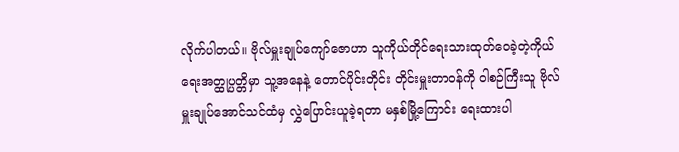လိုက်ပါတယ်။ ဗိုလ်မှူးချုပ်ကျော်ဇောဟာ သူကိုယ်တိုင်ရေးသားထုတ်ဝေခဲ့တဲ့ကိုယ်ရေးအတ္ထုပ္ပတ္တိမှာ သူ့အနေနဲ့ တောင်ပိုင်းတိုင်း တိုင်းမှူးတာဝန်ကို ဝါစဉ်ကြီးသူ ဗိုလ်မှူးချုပ်အောင်သင်ထံမှ လွှဲပြောင်းယူခဲ့ရတာ မနှစ်မြို့ကြောင်း ရေးထားပါ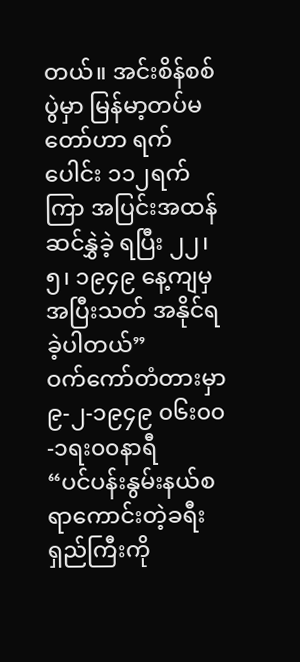တယ်။ အင်းစိန်စစ်ပွဲမှာ မြန်မာ့တပ်မတော်ဟာ ရက်ပေါင်း ၁၁၂ရက်ကြာ အပြင်းအထန် ဆင်နွှဲခဲ့ ရပြီး ၂၂၊၅၊ ၁၉၄၉ နေ့ကျမှ အပြီးသတ် အနိုင်ရခဲ့ပါတယ်”
ဝက်ကော်တံတားမှာ ၉-၂-၁၉၄၉ ၀၆း၀၀-၁ရး၀၀နာရီ
“ပင်ပန်းနွမ်းနယ်စရာကောင်းတဲ့ခရီးရှည်ကြီးကို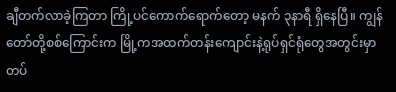ချီတက်လာခဲ့ကြတာ ကြို့ပင်ကောက်ရောက်တော့ မနက် ၃နာရီ ရှိနေပြီ။ ကျွန်တော်တို့စစ်ကြောင်းက မြို့ကအထက်တန်းကျောင်းနဲ့ရုပ်ရှင်ရုံတွေအတွင်းမှာ တပ်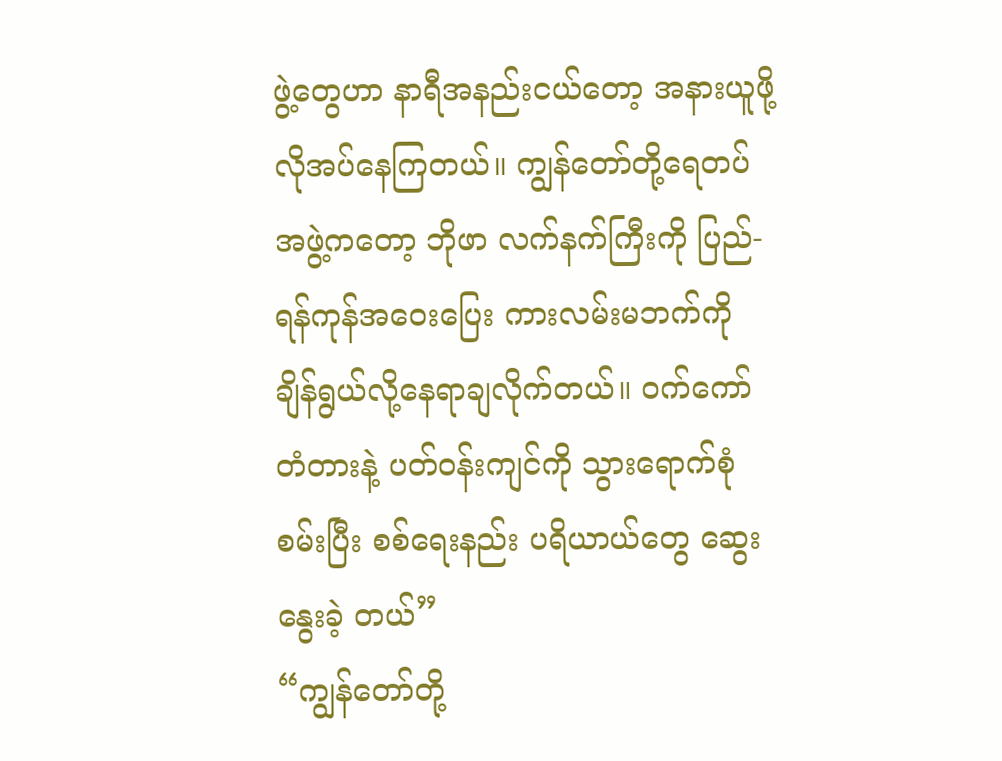ဖွဲ့တွေဟာ နာရီအနည်းငယ်တော့ အနားယူဖို့လိုအပ်နေကြတယ်။ ကျွန်တော်တို့ရေတပ်အဖွဲ့ကတော့ ဘိုဖာ လက်နက်ကြီးကို ပြည်-ရန်ကုန်အဝေးပြေး ကားလမ်းမဘက်ကို ချိန်ရွယ်လို့နေရာချလိုက်တယ်။ ဝက်ကော်တံတားနဲ့ ပတ်ဝန်းကျင်ကို သွားရောက်စုံစမ်းပြီး စစ်ရေးနည်း ပရိယာယ်တွေ ဆွေးနွေးခဲ့ တယ်”
“ကျွန်တော်တို့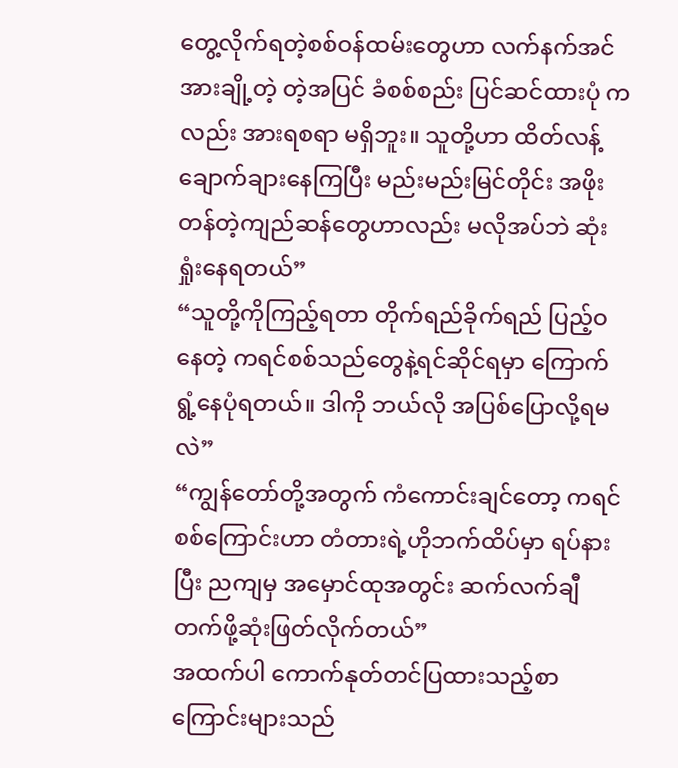တွေ့လိုက်ရတဲ့စစ်ဝန်ထမ်းတွေဟာ လက်နက်အင်အားချို့တဲ့ တဲ့အပြင် ခံစစ်စည်း ပြင်ဆင်ထားပုံ က လည်း အားရစရာ မရှိဘူး။ သူတို့ဟာ ထိတ်လန့်ချောက်ချားနေကြပြီး မည်းမည်းမြင်တိုင်း အဖိုး တန်တဲ့ကျည်ဆန်တွေဟာလည်း မလိုအပ်ဘဲ ဆုံးရှုံးနေရတယ်”
“သူတို့ကိုကြည့်ရတာ တိုက်ရည်ခိုက်ရည် ပြည့်ဝနေတဲ့ ကရင်စစ်သည်တွေနဲ့ရင်ဆိုင်ရမှာ ကြောက်ရွံ့နေပုံရတယ်။ ဒါကို ဘယ်လို အပြစ်ပြောလို့ရမလဲ”
“ကျွန်တော်တို့အတွက် ကံကောင်းချင်တော့ ကရင်စစ်ကြောင်းဟာ တံတားရဲ့ဟိုဘက်ထိပ်မှာ ရပ်နားပြီး ညကျမှ အမှောင်ထုအတွင်း ဆက်လက်ချီတက်ဖို့ဆုံးဖြတ်လိုက်တယ်”
အထက်ပါ ကောက်နုတ်တင်ပြထားသည့်စာကြောင်းများသည်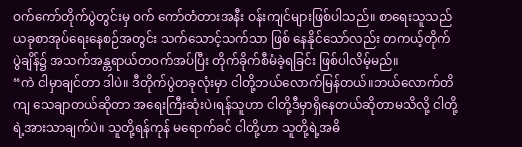ဝက်ကော်တိုက်ပွဲတွင်းမှ ဝက် ကော်တံတားအနီး ဝန်းကျင်များဖြစ်ပါသည်။ စာရေးသူသည် ယခုစာအုပ်ရေးနေစဉ်အတွင်း သက်သောင့်သက်သာ ဖြစ် နေနိုင်သော်လည်း တကယ့်တိုက်ပွဲချိန်၌ အသက်အန္တရာယ်တဝက်အပ်ပြီး တိုက်ခိုက်စီမံခဲ့ရခြင်း ဖြစ်ပါလိမ့်မည်။
“ကဲ ငါမှာချင်တာ ဒါပဲ။ ဒီတိုက်ပွဲတခုလုံးမှာ ငါတို့ဘယ်လောက်မြန်တယ်။ဘယ်လောက်တိကျ သေချာတယ်ဆိုတာ အရေးကြီးဆုံးပဲ၊ရန်သူဟာ ငါတို့ဒီမှာရှိနေတယ်ဆိုတာမသိလို့ ငါတို့ရဲ့အားသာချက်ပဲ။ သူတို့ရန်ကုန် မရောက်ခင် ငါတို့ဟာ သူတို့ရဲ့အဓိ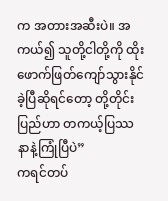က အတားအဆီးပဲ။ အကယ်၍ သူတို့ငါတို့ကို ထိုးဖောက်ဖြတ်ကျော်သွားနိုင်ခဲ့ပြီဆိုရင်တော့ တို့တိုင်းပြည်ဟာ တကယ့်ပြဿနာနဲ့ကြုံပြီပဲ”
ကရင်တပ်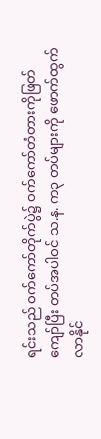ရင်းသည် ဝက်ကော်တိုက်ပွဲ၌ ဝက်ကော်တံတားကိုဖြတ်ကျော်ပြီး တပ်အပါဝင် သ.န. က၃ တပ်များကို ဖောက်ထွက်လာနိုင်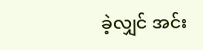ခဲ့လျှင် အင်း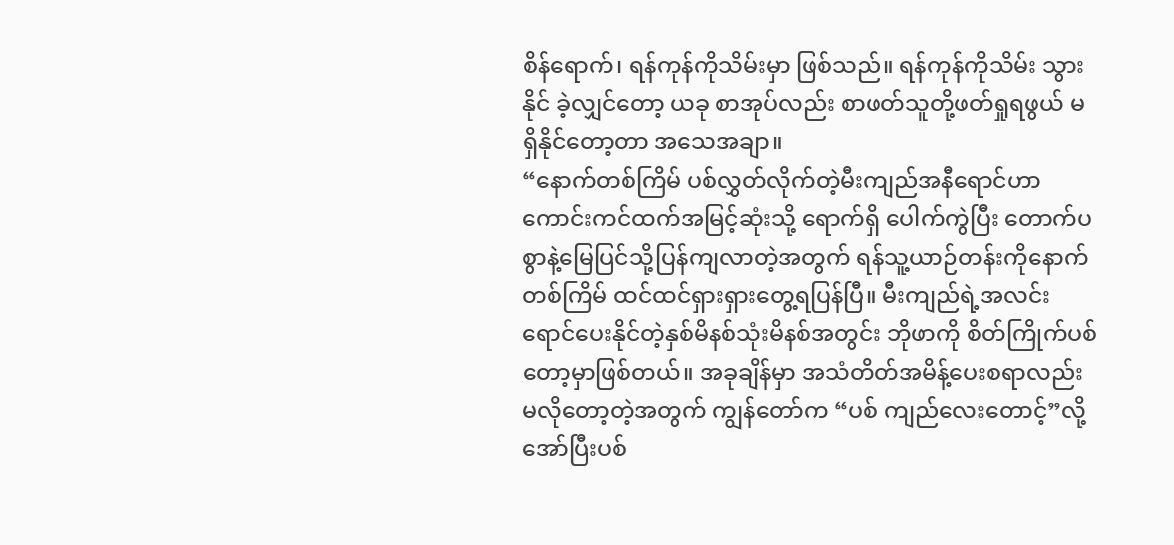စိန်ရောက်၊ ရန်ကုန်ကိုသိမ်းမှာ ဖြစ်သည်။ ရန်ကုန်ကိုသိမ်း သွားနိုင် ခဲ့လျှင်တော့ ယခု စာအုပ်လည်း စာဖတ်သူတို့ဖတ်ရှုရဖွယ် မရှိနိုင်တော့တာ အသေအချာ။
“နောက်တစ်ကြိမ် ပစ်လွှတ်လိုက်တဲ့မီးကျည်အနီရောင်ဟာ ကောင်းကင်ထက်အမြင့်ဆုံးသို့ ရောက်ရှိ ပေါက်ကွဲပြီး တောက်ပစွာနဲ့မြေပြင်သို့ပြန်ကျလာတဲ့အတွက် ရန်သူ့ယာဉ်တန်းကိုနောက်တစ်ကြိမ် ထင်ထင်ရှားရှားတွေ့ရပြန်ပြီ။ မီးကျည်ရဲ့အလင်းရောင်ပေးနိုင်တဲ့နှစ်မိနစ်သုံးမိနစ်အတွင်း ဘိုဖာကို စိတ်ကြိုက်ပစ်တော့မှာဖြစ်တယ်။ အခုချိန်မှာ အသံတိတ်အမိန့်ပေးစရာလည်း မလိုတော့တဲ့အတွက် ကျွန်တော်က “ပစ် ကျည်လေးတောင့်”လို့အော်ပြီးပစ်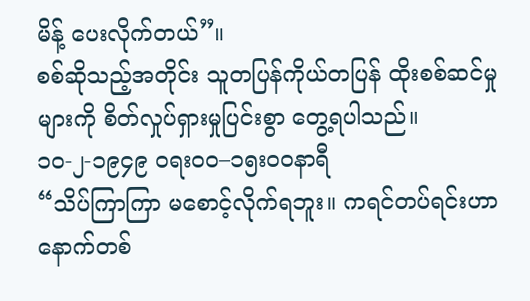မိန့် ပေးလိုက်တယ်”။
စစ်ဆိုသည့်အတိုင်း သူတပြန်ကိုယ်တပြန် ထိုးစစ်ဆင်မှုများကို စိတ်လှုပ်ရှားမှုပြင်းစွာ တွေ့ရပါသည်။
၁၀-၂-၁၉၄၉ ဝရး၀၀–၁၅း၀၀နာရီ
“သိပ်ကြာကြာ မစောင့်လိုက်ရဘူး။ ကရင်တပ်ရင်းဟာ နောက်တစ်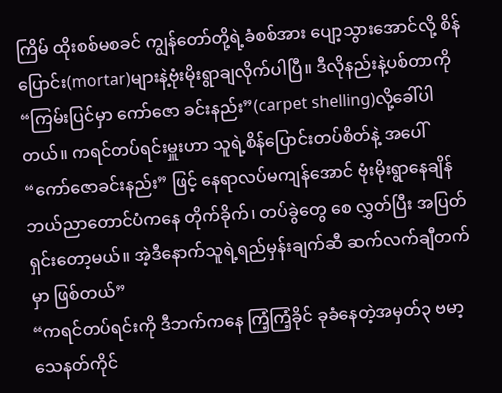ကြိမ် ထိုးစစ်မစခင် ကျွန်တော်တို့ရဲ့ခံစစ်အား ပျော့သွားအောင်လို့ စိန်ပြောင်း(mortar)များနဲ့ဗုံးမိုးရွာချလိုက်ပါပြီ။ ဒီလိုနည်းနဲ့ပစ်တာကို “ကြမ်းပြင်မှာ ကော်ဇော ခင်းနည်း”(carpet shelling)လို့ခေါ်ပါတယ်။ ကရင်တပ်ရင်းမှူးဟာ သူရဲ့စိန်ပြောင်းတပ်စိတ်နဲ့ အပေါ် “ကော်ဇောခင်းနည်း” ဖြင့် နေရာလပ်မကျန်အောင် ဗုံးမိုးရွာနေချိန် ဘယ်ညာတောင်ပံကနေ တိုက်ခိုက်၊ တပ်ခွဲတွေ စေ လွှတ်ပြီး အပြတ်ရှင်းတော့မယ်။ အဲ့ဒီနောက်သူရဲ့ရည်မှန်းချက်ဆီ ဆက်လက်ချီတက်မှာ ဖြစ်တယ်”
“ကရင်တပ်ရင်းကို ဒီဘက်ကနေ ကြံ့ကြံ့ခိုင် ခုခံနေတဲ့အမှတ်၃ ဗမာ့သေနတ်ကိုင်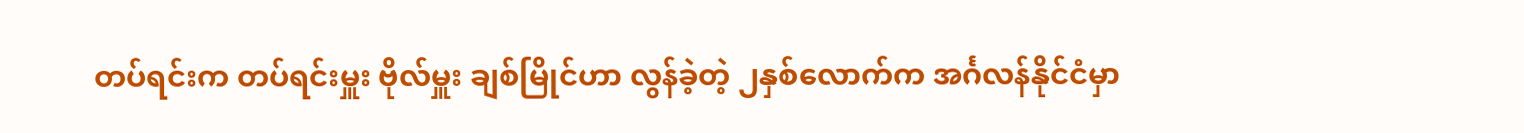တပ်ရင်းက တပ်ရင်းမှူး ဗိုလ်မှူး ချစ်မြိုင်ဟာ လွန်ခဲ့တဲ့ ၂နှစ်လောက်က အင်္ဂလန်နိုင်ငံမှာ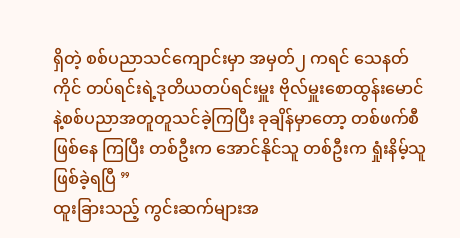ရှိတဲ့ စစ်ပညာသင်ကျောင်းမှာ အမှတ်၂ ကရင် သေနတ်ကိုင် တပ်ရင်းရဲ့ဒုတိယတပ်ရင်းမှူး ဗိုလ်မှူးစောထွန်းမောင်နဲ့စစ်ပညာအတူတူသင်ခဲ့ကြပြီး ခုချိန်မှာတော့ တစ်ဖက်စီ ဖြစ်နေ ကြပြီး တစ်ဦးက အောင်နိုင်သူ တစ်ဦးက ရှုံးနိမ့်သူဖြစ်ခဲ့ရပြီ ”
ထူးခြားသည့် ကွင်းဆက်များအ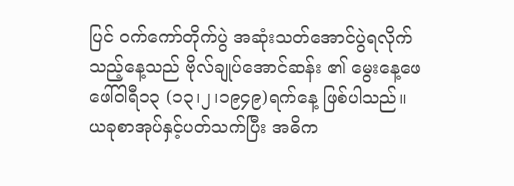ပြင် ဝက်ကော်တိုက်ပွဲ အဆုံးသတ်အောင်ပွဲရလိုက်သည့်နေ့သည် ဗိုလ်ချုပ်အောင်ဆန်း ၏ မွေးနေ့ဖေဖေါ်ဝါရီ၁၃ (၁၃၊၂၊၁၉၄၉)ရက်နေ့ ဖြစ်ပါသည်။
ယခုစာအုပ်နှင့်ပတ်သက်ပြီး အဓိက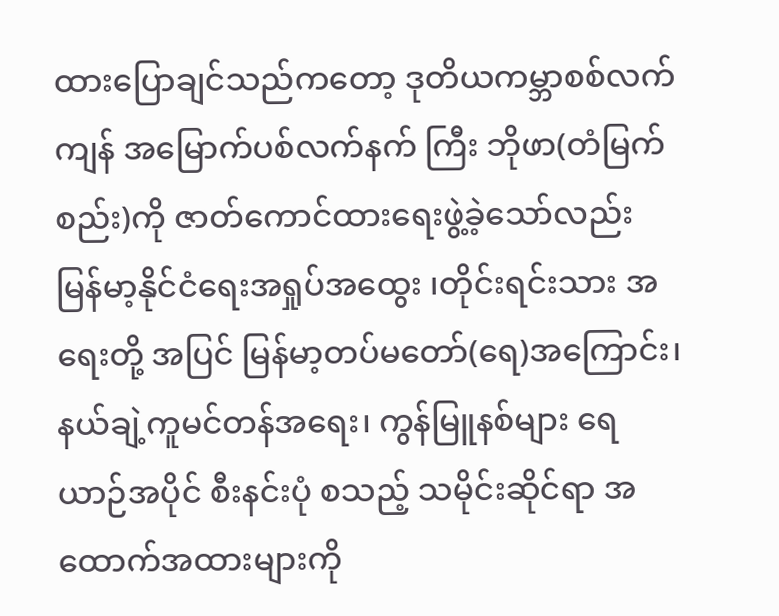ထားပြောချင်သည်ကတော့ ဒုတိယကမ္ဘာစစ်လက်ကျန် အမြောက်ပစ်လက်နက် ကြီး ဘိုဖာ(တံမြက်စည်း)ကို ဇာတ်ကောင်ထားရေးဖွဲ့ခဲ့သော်လည်း မြန်မာ့နိုင်ငံရေးအရှုပ်အထွေး ၊တိုင်းရင်းသား အရေးတို့ အပြင် မြန်မာ့တပ်မတော်(ရေ)အကြောင်း၊ နယ်ချဲ့ကူမင်တန်အရေး၊ ကွန်မြူနစ်များ ရေယာဉ်အပိုင် စီးနင်းပုံ စသည့် သမိုင်းဆိုင်ရာ အထောက်အထားများကို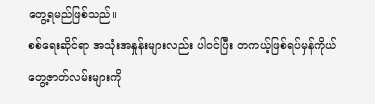တွေ့ရမည်ဖြစ်သည်။
စစ်ရေးဆိုင်ရာ အသုံးအနှုန်းများလည်း ပါဝင်ပြီး တကယ့်ဖြစ်ရပ်မှန်ကိုယ်တွေ့ဇာတ်လမ်းများကို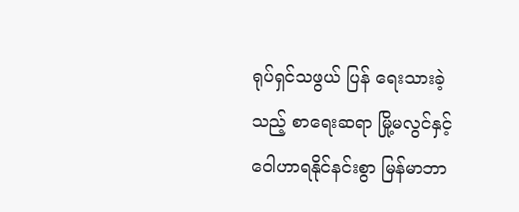ရုပ်ရှင်သဖွယ် ပြန် ရေးသားခဲ့သည့် စာရေးဆရာ မြို့မလွင်နှင့် ဝေါဟာရနိုင်နင်းစွာ မြန်မာဘာ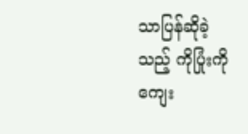သာပြန်ဆိုခဲ့သည့် ကိုပြုံးကို ကျေး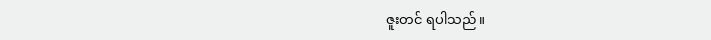ဇူးတင် ရပါသည်။